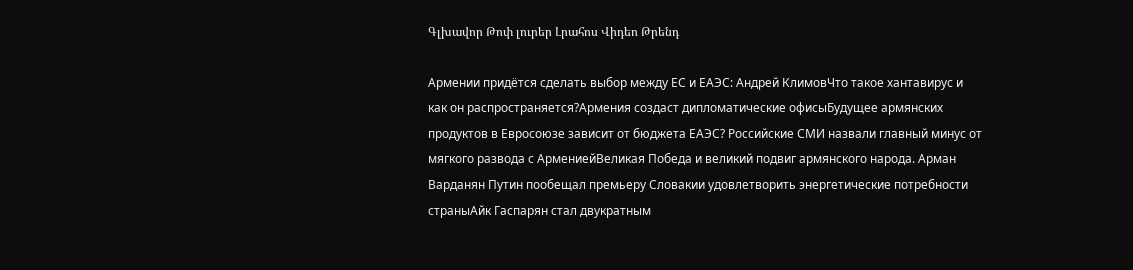Գլխավոր Թոփ լուրեր Լրահոս Վիդեո Թրենդ

Армении придётся сделать выбор между ЕС и ЕАЭС: Андрей КлимовЧто такое хантавирус и как он распространяется?Армения создаст дипломатические офисыБудущее армянских продуктов в Евросоюзе зависит от бюджета ЕАЭС? Российские СМИ назвали главный минус от мягкого развода с АрмениейВеликая Победа и великий подвиг армянского народа. Арман Варданян Путин пообещал премьеру Словакии удовлетворить энергетические потребности страныАйк Гаспарян стал двукратным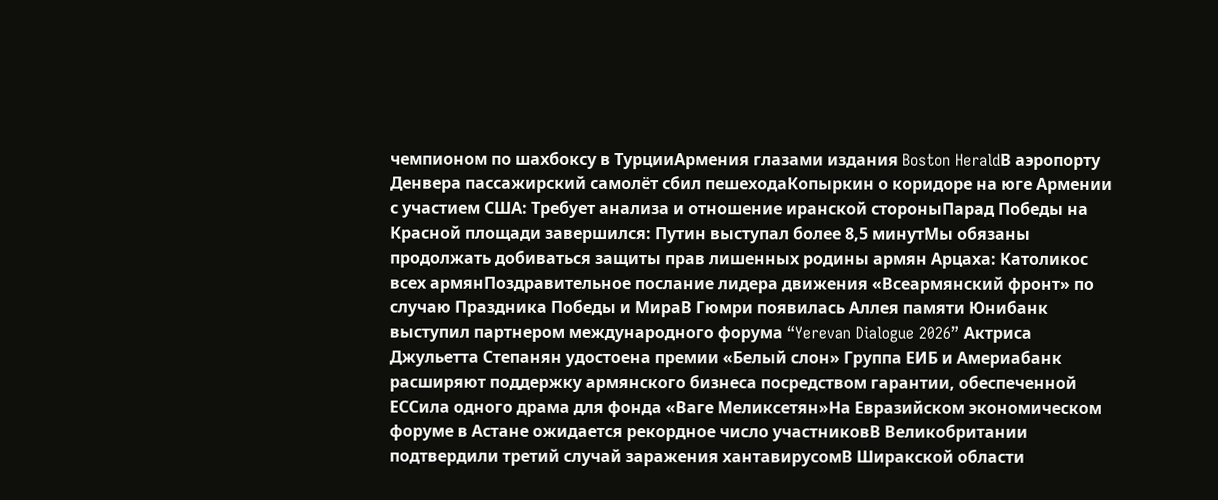чемпионом по шахбоксу в ТурцииАрмения глазами издания Boston HeraldВ аэропорту Денвера пассажирский самолёт сбил пешеходаКопыркин о коридоре на юге Армении с участием США: Требует анализа и отношение иранской стороныПарад Победы на Красной площади завершился: Путин выступал более 8,5 минутМы обязаны продолжать добиваться защиты прав лишенных родины армян Арцаха: Католикос всех армянПоздравительное послание лидера движения «Всеармянский фронт» по случаю Праздника Победы и МираВ Гюмри появилась Аллея памяти Юнибанк выступил партнером международного форума “Yerevan Dialogue 2026” Актриса Джульетта Степанян удостоена премии «Белый слон» Группа ЕИБ и Америабанк расширяют поддержку армянского бизнеса посредством гарантии, обеспеченной ЕССила одного драма для фонда «Ваге Меликсетян»На Евразийском экономическом форуме в Астане ожидается рекордное число участниковВ Великобритании подтвердили третий случай заражения хантавирусомВ Ширакской области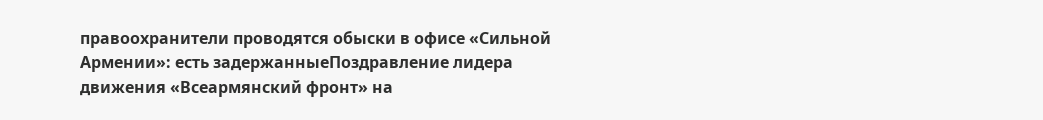правоохранители проводятся обыски в офисе «Сильной Армении»: есть задержанныеПоздравление лидера движения «Всеармянский фронт» на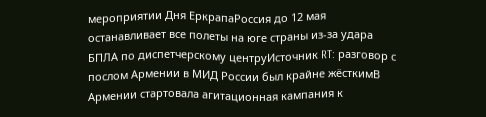мероприятии Дня ЕркрапаРоссия до 12 мая останавливает все полеты на юге страны из-за удара БПЛА по диспетчерскому центруИсточник RT: разговор с послом Армении в МИД России был крайне жёсткимВ Армении стартовала агитационная кампания к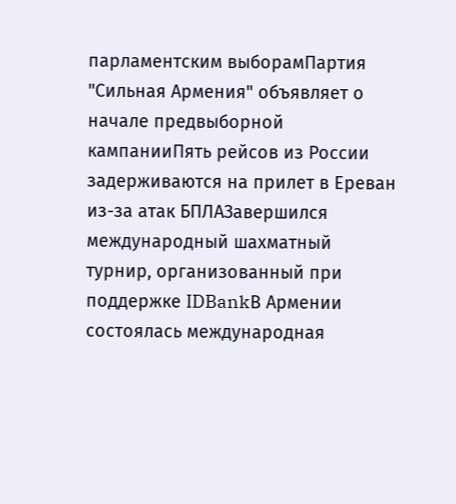парламентским выборамПартия "Сильная Армения" объявляет о начале предвыборной кампанииПять рейсов из России задерживаются на прилет в Ереван из-за атак БПЛАЗавершился международный шахматный турнир, организованный при поддержке IDBankВ Армении состоялась международная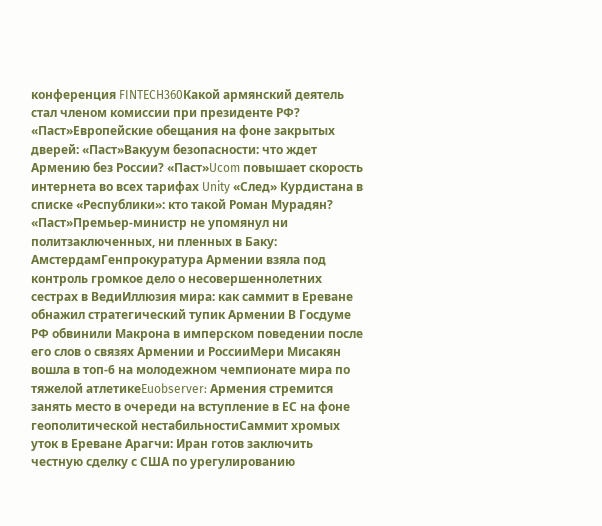конференция FINTECH360Какой армянский деятель стал членом комиссии при президенте РФ? «Паст»Европейские обещания на фоне закрытых дверей: «Паст»Вакуум безопасности: что ждет Армению без России? «Паст»Ucom повышает скорость интернета во всех тарифах Unity «След» Курдистана в списке «Республики»: кто такой Роман Мурадян? «Паст»Премьер-министр не упомянул ни политзаключенных, ни пленных в Баку: АмстердамГенпрокуратура Армении взяла под контроль громкое дело о несовершеннолетних сестрах в ВедиИллюзия мира: как саммит в Ереване обнажил стратегический тупик Армении В Госдуме РФ обвинили Макрона в имперском поведении после его слов о связях Армении и РоссииМери Мисакян вошла в топ-6 на молодежном чемпионате мира по тяжелой атлетикеEuobserver: Армения стремится занять место в очереди на вступление в ЕС на фоне геополитической нестабильностиСаммит хромых уток в Ереване Арагчи: Иран готов заключить честную сделку с США по урегулированию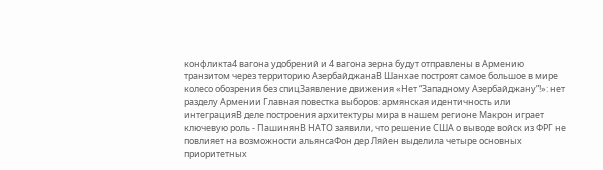конфликта4 вагона удобрений и 4 вагона зерна будут отправлены в Армению транзитом через территорию АзербайджанаВ Шанхае построят самое большое в мире колесо обозрения без спицЗаявление движения «Нет “Западному Азербайджану”!»: нет разделу Армении Главная повестка выборов: армянская идентичность или интеграцияВ деле построения архитектуры мира в нашем регионе Макрон играет ключевую роль - ПашинянВ НАТО заявили, что решение США о выводе войск из ФРГ не повлияет на возможности альянсаФон дер Ляйен выделила четыре основных приоритетных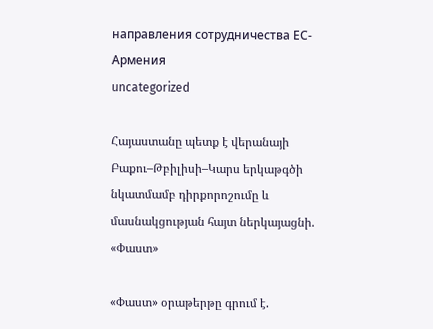направления сотрудничества ЕС-Армения
uncategorized

Հայաստանը պետք է վերանայի Բաքու–Թբիլիսի–Կարս երկաթգծի նկատմամբ դիրքորոշումը և մասնակցության հայտ ներկայացնի. «Փաստ»

«Փաստ» օրաթերթը գրում է.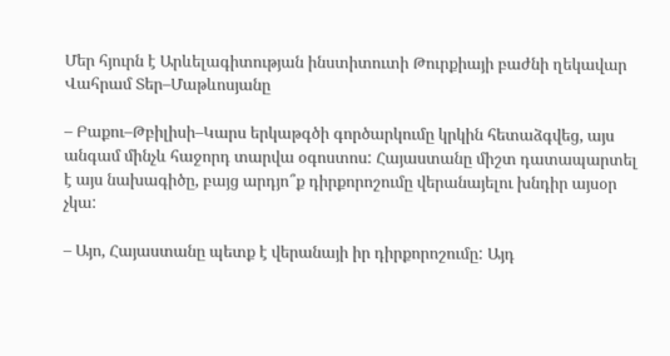Մեր հյուրն է Արևելագիտության ինստիտուտի Թուրքիայի բաժնի ղեկավար Վահրամ Տեր–Մաթևոսյանը

– Բաքու–Թբիլիսի–Կարս երկաթգծի գործարկումը կրկին հետաձգվեց, այս անգամ մինչև հաջորդ տարվա օգոստոս: Հայաստանը միշտ դատապարտել է այս նախագիծը, բայց արդյո՞ք դիրքորոշումը վերանայելու խնդիր այսօր չկա:

– Այո, Հայաստանը պետք է վերանայի իր դիրքորոշումը: Այդ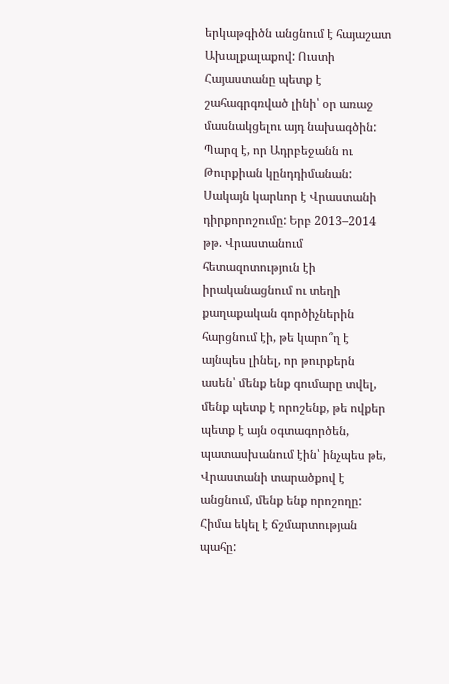երկաթգիծն անցնում է հայաշատ Ախալքալաքով: Ուստի Հայաստանը պետք է շահագրգռված լինի՝ օր առաջ մասնակցելու այդ նախագծին: Պարզ է, որ Ադրբեջանն ու Թուրքիան կընդդիմանան: Սակայն կարևոր է Վրաստանի դիրքորոշումը: Երբ 2013–2014 թթ. Վրաստանում հետազոտություն էի իրականացնում ու տեղի քաղաքական գործիչներին հարցնում էի, թե կարո՞ղ է այնպես լինել, որ թուրքերն ասեն՝ մենք ենք գումարը տվել, մենք պետք է որոշենք, թե ովքեր պետք է այն օգտագործեն, պատասխանում էին՝ ինչպես թե, Վրաստանի տարածքով է անցնում, մենք ենք որոշողը: Հիմա եկել է ճշմարտության պահը: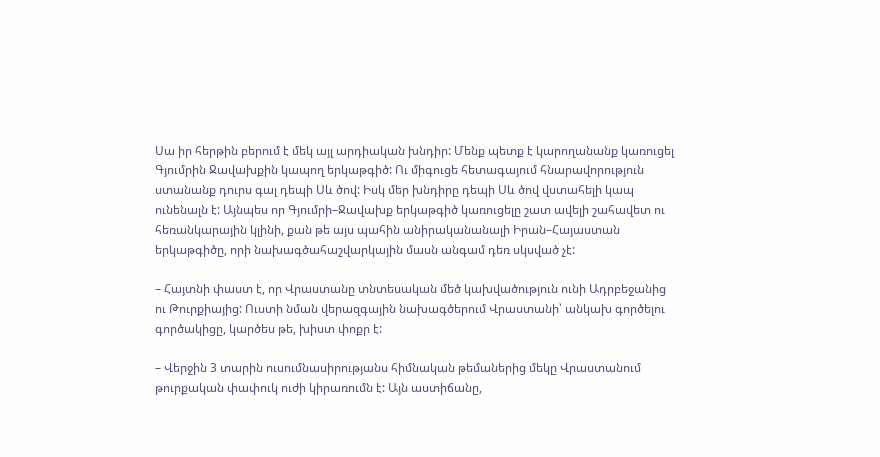Սա իր հերթին բերում է մեկ այլ արդիական խնդիր: Մենք պետք է կարողանանք կառուցել Գյումրին Ջավախքին կապող երկաթգիծ: Ու միգուցե հետագայում հնարավորություն ստանանք դուրս գալ դեպի Սև ծով: Իսկ մեր խնդիրը դեպի Սև ծով վստահելի կապ ունենալն է: Այնպես որ Գյումրի–Ջավախք երկաթգիծ կառուցելը շատ ավելի շահավետ ու հեռանկարային կլինի, քան թե այս պահին անիրականանալի Իրան–Հայաստան երկաթգիծը, որի նախագծահաշվարկային մասն անգամ դեռ սկսված չէ:

– Հայտնի փաստ է, որ Վրաստանը տնտեսական մեծ կախվածություն ունի Ադրբեջանից ու Թուրքիայից: Ուստի նման վերազգային նախագծերում Վրաստանի՝ անկախ գործելու գործակիցը, կարծես թե, խիստ փոքր է:

– Վերջին 3 տարին ուսումնասիրությանս հիմնական թեմաներից մեկը Վրաստանում թուրքական փափուկ ուժի կիրառումն է: Այն աստիճանը,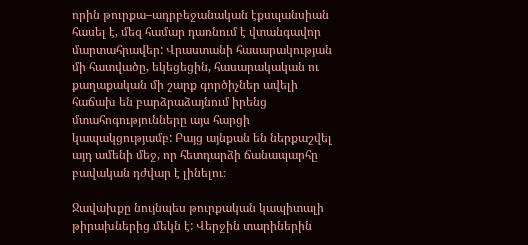որին թուրքա–ադրբեջանական էքսպանսիան հասել է, մեզ համար դառնում է վտանգավոր մարտահրավեր: Վրաստանի հասարակության մի հատվածը, եկեցեցին, հասարակական ու քաղաքական մի շարք գործիչներ ավելի հաճախ են բարձրաձայնում իրենց մտահոգությունները այս հարցի կապակցությամբ: Բայց այնքան են ներքաշվել այդ ամենի մեջ, որ հետդարձի ճանապարհը բավական դժվար է լինելու։

Ջավախքը նույնպես թուրքական կապիտալի թիրախներից մեկն է: Վերջին տարիներին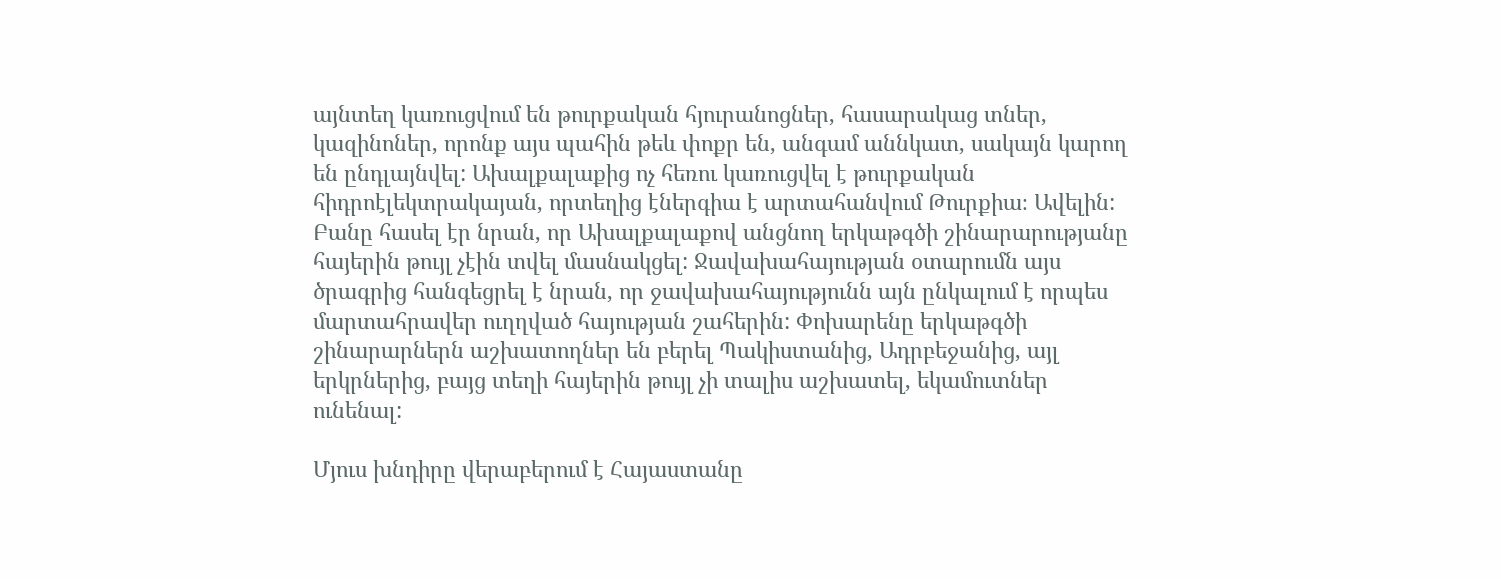այնտեղ կառուցվում են թուրքական հյուրանոցներ, հասարակաց տներ, կազինոներ, որոնք այս պահին թեև փոքր են, անգամ աննկատ, սակայն կարող են ընդլայնվել: Ախալքալաքից ոչ հեռու կառուցվել է թուրքական հիդրոէլեկտրակայան, որտեղից էներգիա է արտահանվում Թուրքիա։ Ավելին: Բանը հասել էր նրան, որ Ախալքալաքով անցնող երկաթգծի շինարարությանը հայերին թույլ չէին տվել մասնակցել: Ջավախահայության օտարումն այս ծրագրից հանգեցրել է նրան, որ ջավախահայությունն այն ընկալում է որպես մարտահրավեր ուղղված հայության շահերին: Փոխարենը երկաթգծի շինարարներն աշխատողներ են բերել Պակիստանից, Ադրբեջանից, այլ երկրներից, բայց տեղի հայերին թույլ չի տալիս աշխատել, եկամուտներ ունենալ:

Մյուս խնդիրը վերաբերում է Հայաստանը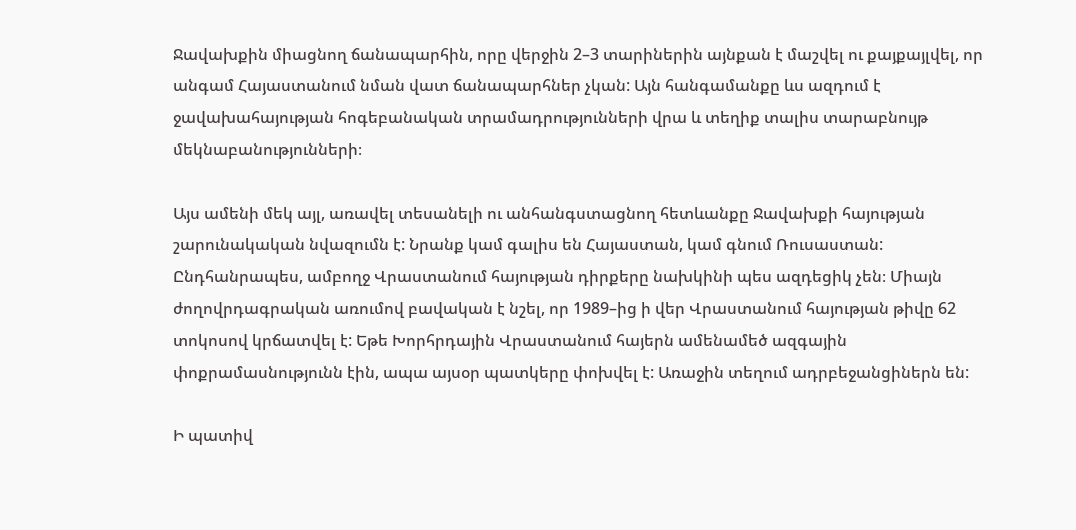Ջավախքին միացնող ճանապարհին, որը վերջին 2–3 տարիներին այնքան է մաշվել ու քայքայլվել, որ անգամ Հայաստանում նման վատ ճանապարհներ չկան: Այն հանգամանքը ևս ազդում է ջավախահայության հոգեբանական տրամադրությունների վրա և տեղիք տալիս տարաբնույթ մեկնաբանությունների։

Այս ամենի մեկ այլ, առավել տեսանելի ու անհանգստացնող հետևանքը Ջավախքի հայության շարունակական նվազումն է: Նրանք կամ գալիս են Հայաստան, կամ գնում Ռուսաստան: Ընդհանրապես, ամբողջ Վրաստանում հայության դիրքերը նախկինի պես ազդեցիկ չեն։ Միայն ժողովրդագրական առումով բավական է նշել, որ 1989–ից ի վեր Վրաստանում հայության թիվը 62 տոկոսով կրճատվել է: Եթե Խորհրդային Վրաստանում հայերն ամենամեծ ազգային փոքրամասնությունն էին, ապա այսօր պատկերը փոխվել է: Առաջին տեղում ադրբեջանցիներն են:

Ի պատիվ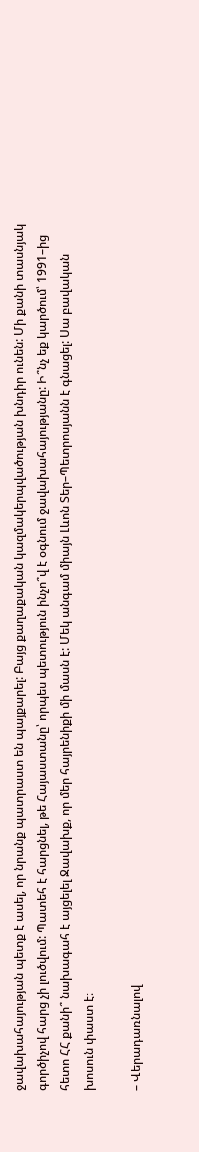ջավախահայության պետք է ասել, որ նրանք պատրաստ են պայքարել: Բայց քաղաքական կազմակերպվածության խնդիր ունեն: Մի քանի տասնյակ գործիչով հարց չի լուծվում: Պատեհ է հարցնել, թե Հայաստանը՝ որպես պետություն ինչո՞վ է օգնում ջավախահայությանը: Ի՞նչ եք կարծում՝ 1991–ից հետո ՀՀ քանի՞ նախագահ է այցելել Ջավախք, որ մեր հայրենիքի մի մասն է: Մեկ անգամ միայն Լևոն Տեր–Պետրոսյանն է գնացել: Սա բավական խոսուն փաստ է։

– Վերադառնալով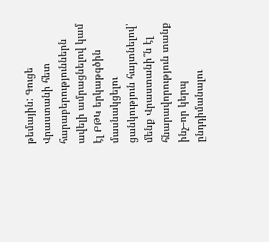թեմային: Գուցե Վրաստանի հետ հարաբերություններն ավելի ամրացնելով կամ էլ ԲԹԿ երկաթգծին մասնակցելու ցանկություն հայտնելով՝ մենք Վրաստանի՞ն էլ հնարավորություն տանք ինչ–որ կերպ ընդդիմանալու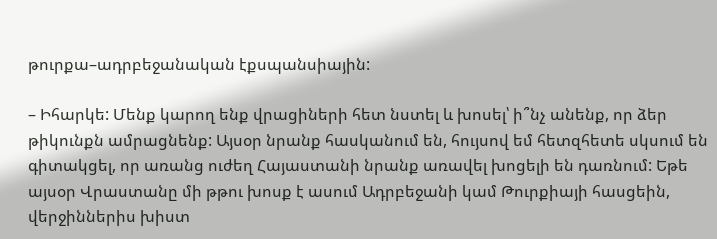թուրքա–ադրբեջանական էքսպանսիային:

– Իհարկե: Մենք կարող ենք վրացիների հետ նստել և խոսել՝ ի՞նչ անենք, որ ձեր թիկունքն ամրացնենք: Այսօր նրանք հասկանում են, հույսով եմ հետզհետե սկսում են գիտակցել, որ առանց ուժեղ Հայաստանի նրանք առավել խոցելի են դառնում: Եթե այսօր Վրաստանը մի թթու խոսք է ասում Ադրբեջանի կամ Թուրքիայի հասցեին, վերջիններիս խիստ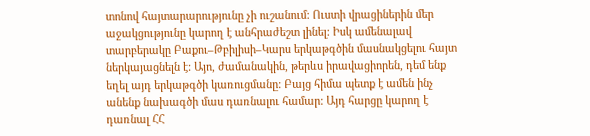տոնով հայտարարությունը չի ուշանում: Ուստի վրացիներին մեր աջակցությունը կարող է անհրաժեշտ լինել: Իսկ ամենալավ տարբերակը Բաքու–Թբիլիսի–Կարս երկաթգծին մասնակցելու հայտ ներկայացնելն է: Այո, ժամանակին, թերևս իրավացիորեն, դեմ ենք եղել այդ երկաթգծի կառուցմանը: Բայց հիմա պետք է ամեն ինչ անենք նախագծի մաս դառնալու համար: Այդ հարցը կարող է դառնալ ՀՀ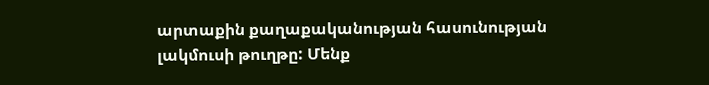արտաքին քաղաքականության հասունության լակմուսի թուղթը: Մենք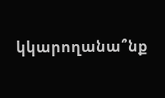կկարողանա՞նք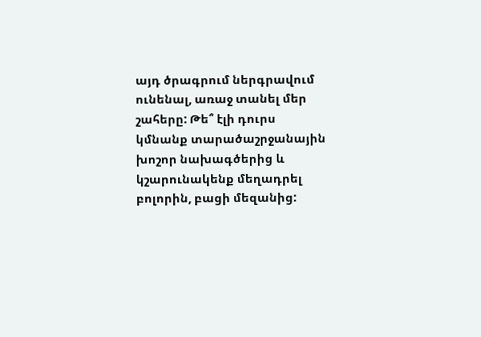այդ ծրագրում ներգրավում ունենալ, առաջ տանել մեր շահերը: Թե՞ էլի դուրս կմնանք տարածաշրջանային խոշոր նախագծերից և կշարունակենք մեղադրել բոլորին, բացի մեզանից: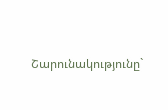Շարունակությունը`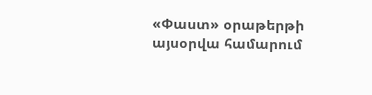«Փաստ» օրաթերթի այսօրվա համարում